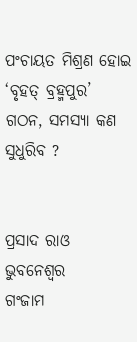ପଂଚାୟତ ମିଶ୍ରଣ ହୋଇ ‘ବୃହତ୍ ବ୍ରହ୍ମପୁର’ ଗଠନ, ସମସ୍ୟା କଣ ସୁଧୁରିବ ?


ପ୍ରସାଦ ରାଓ
ଭୁବନେଶ୍ୱର
ଗଂଜାମ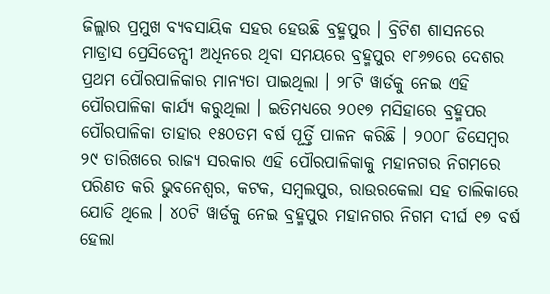ଜିଲ୍ଲାର ପ୍ରମୁଖ ବ୍ୟବସାୟିକ ସହର ହେଉଛି ବ୍ରହ୍ମପୁର । ବ୍ରିଟିଶ ଶାସନରେ ମାଡ୍ରାସ ପ୍ରେସିଡେନ୍ସୀ ଅଧିନରେ ଥିବା ସମୟରେ ବ୍ରହ୍ମପୁର ୧୮୬୭ରେ ଦେଶର ପ୍ରଥମ ପୌରପାଳିକାର ମାନ୍ୟତା ପାଇଥିଲା । ୨୮ଟି ୱାର୍ଡକୁ ନେଇ ଏହି ପୌରପାଳିକା କାର୍ଯ୍ୟ କରୁଥିଲା । ଇତିମଧ୍ୟରେ ୨୦୧୭ ମସିହାରେ ବ୍ରହ୍ମପର ପୌରପାଳିକା ତାହାର ୧୫୦ତମ ବର୍ଷ ପୂର୍ତ୍ତି ପାଳନ କରିଛି । ୨୦୦୮ ଡିସେମ୍ବର ୨୯ ତାରିଖରେ ରାଜ୍ୟ ସରକାର ଏହି ପୌରପାଳିକାକୁ ମହାନଗର ନିଗମରେ ପରିଣତ କରି ଭୁବନେଶ୍ୱର, କଟକ, ସମ୍ବଲପୁର, ରାଉରକେଲା ସହ ତାଲିକାରେ ଯୋଡି ଥିଲେ । ୪୦ଟି ୱାର୍ଡକୁ ନେଇ ବ୍ରହ୍ମପୁର ମହାନଗର ନିଗମ ଦୀର୍ଘ ୧୭ ବର୍ଷ ହେଲା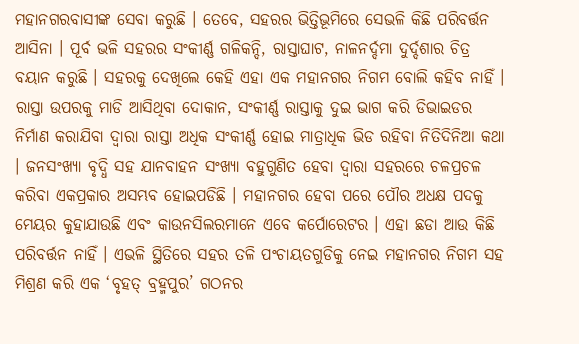ମହାନଗରବାସୀଙ୍କ ସେବା କରୁଛି । ତେବେ, ସହରର ଭିତ୍ତିଭୂମିରେ ସେଭଳି କିଛି ପରିବର୍ତ୍ତନ ଆସିନା । ପୂର୍ବ ଭଳି ସହରର ସଂକୀର୍ଣ୍ଣ ଗଳିକନ୍ଦି, ରାସ୍ତାଘାଟ, ନାଳନର୍ଦ୍ଦମା ଦୁର୍ଦ୍ଦଶାର ଚିତ୍ର ବୟାନ କରୁଛି । ସହରକୁ ଦେଖିଲେ କେହି ଏହା ଏକ ମହାନଗର ନିଗମ ବୋଲି କହିବ ନାହିଁ । ରାସ୍ତା ଉପରକୁ ମାଡି ଆସିଥିବା ଦୋକାନ, ସଂକୀର୍ଣ୍ଣ ରାସ୍ତାକୁ ଦୁଇ ଭାଗ କରି ଡିଭାଇଡର ନିର୍ମାଣ କରାଯିବା ଦ୍ୱାରା ରାସ୍ତା ଅଧିକ ସଂକୀର୍ଣ୍ଣ ହୋଇ ମାତ୍ରାଧିକ ଭିଡ ରହିବା ନିତିଦିନିଆ କଥା । ଜନସଂଖ୍ୟା ବୃଦ୍ଧି ସହ ଯାନବାହନ ସଂଖ୍ୟା ବହୁଗୁଣିତ ହେବା ଦ୍ୱାରା ସହରରେ ଚଳପ୍ରଚଳ କରିବା ଏକପ୍ରକାର ଅସମ୍ଭବ ହୋଇପଡିଛି । ମହାନଗର ହେବା ପରେ ପୌର ଅଧକ୍ଷ ପଦକୁ ମେୟର କୁହାଯାଉଛି ଏବଂ କାଉନସିଲରମାନେ ଏବେ କର୍ପୋରେଟର । ଏହା ଛଡା ଆଉ କିଛି ପରିବର୍ତ୍ତନ ନାହିଁ । ଏଭଳି ସ୍ଥିତିରେ ସହର ତଳି ପଂଚାୟତଗୁଡିକୁ ନେଇ ମହାନଗର ନିଗମ ସହ ମିଶ୍ରଣ କରି ଏକ ‘ବୃହତ୍ ବ୍ରହ୍ମପୁର’ ଗଠନର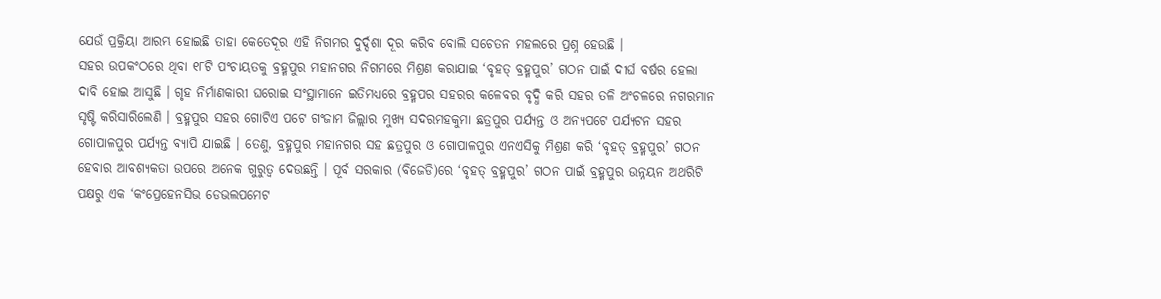ଯେଉଁ ପ୍ରକ୍ରିୟା ଆରମ୍ଭ ହୋଇଛି ତାହା କେତେଦୂର ଏହି ନିଗମର ଦୁର୍ଦ୍ଦଶା ଦୂର କରିବ ବୋଲି ସଚେତନ ମହଲରେ ପ୍ରଶ୍ନ ହେଉଛି ।
ସହର ଉପକଂଠରେ ଥିବା ୧୮ଟି ପଂଚାୟତକୁ ବ୍ରହ୍ମପୁର ମହାନଗର ନିଗମରେ ମିଶ୍ରଣ କରାଯାଇ ‘ବୃହତ୍ ବ୍ରହ୍ମପୁର’ ଗଠନ ପାଇଁ ଦୀର୍ଘ ବର୍ଷର ହେଲା ଦାବି ହୋଇ ଆସୁଛି । ଗୃହ ନିର୍ମାଣକାରୀ ଘରୋଇ ସଂସ୍ଥାମାନେ ଇତିମଧ୍ୟରେ ବ୍ରହ୍ମପର ସହରର କଳେବର ବୃଦ୍ଧି କରି ସହର ତଳି ଅଂଚଳରେ ନଗରମାନ ସୃଷ୍ଟି କରିସାରିଲେଣି । ବ୍ରହ୍ମପୁର ସହର ଗୋଟିଏ ପଟେ ଗଂଜାମ ଜିଲ୍ଲାର ମୁଖ୍ୟ ସଦରମହକୁମା ଛତ୍ରପୁର ପର୍ଯ୍ୟନ୍ତ ଓ ଅନ୍ୟପଟେ ପର୍ଯ୍ୟଟନ ସହର ଗୋପାଳପୁର ପର୍ଯ୍ୟନ୍ତ ବ୍ୟାପି ଯାଇଛି । ତେଣୁ, ବ୍ରହ୍ମପୁର ମହାନଗର ସହ ଛତ୍ରପୁର ଓ ଗୋପାଳପୁର ଏନଏସିକୁ ମିଶ୍ରଣ କରି ‘ବୃହତ୍ ବ୍ରହ୍ମପୁର’ ଗଠନ ହେବାର ଆବଶ୍ୟକତା ଉପରେ ଅନେକ ଗୁରୁତ୍ୱ ଦେଉଛନ୍ତି । ପୂର୍ବ ସରକାର (ବିଜେଡି)ରେ ‘ବୃହତ୍ ବ୍ରହ୍ମପୁର’ ଗଠନ ପାଇଁ ବ୍ରହ୍ମପୁର ଉନ୍ନୟନ ଅଥରିଟି ପକ୍ଷରୁ ଏକ ‘କଂପ୍ରେହେନସିଭ ଡେଭଲପମେଟ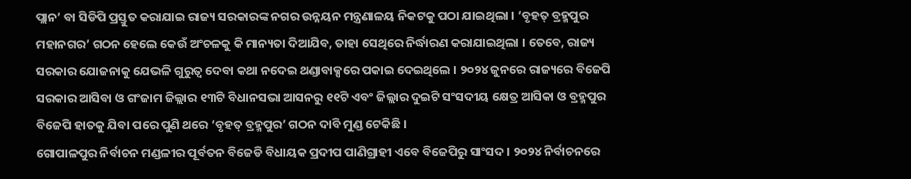ପ୍ଲାନ’ ବା ସିଡିପି ପ୍ରସ୍ତୁତ କରାଯାଇ ରାଜ୍ୟ ସରକାରଙ୍କ ନଗର ଉନ୍ନୟନ ମନ୍ତ୍ରଣାଳୟ ନିକଟକୁ ପଠା ଯାଇଥିଲା । ‘ବୃହତ୍ ବ୍ରହ୍ମପୁର ମହାନଗର’ ଗଠନ ହେଲେ କେଉଁ ଅଂଚଳକୁ କି ମାନ୍ୟତା ଦିଆଯିବ, ତାହା ସେଥିରେ ନିର୍ଦ୍ଧାରଣ କରାଯାଇଥିଲା । ତେବେ, ରାଜ୍ୟ ସରକାର ଯୋଜନାକୁ ଯେଭଳି ଗୁରୁତ୍ୱ ଦେବା କଥା ନଦେଇ ଥଣ୍ଡାବାକ୍ସରେ ପକାଇ ଦେଇଥିଲେ । ୨୦୨୪ ଜୁନରେ ରାଜ୍ୟରେ ବିଜେପି ସରକାର ଆସିବା ଓ ଗଂଜାମ ଜିଲ୍ଲାର ୧୩ଟି ବିଧାନସଭା ଆସନରୁ ୧୧ଟି ଏବଂ ଜିଲ୍ଲାର ଦୁଇଟି ସଂସଦୀୟ କ୍ଷେତ୍ର ଆସିକା ଓ ବ୍ରହ୍ମପୁର ବିଜେପି ହାତକୁ ଯିବା ପରେ ପୁଣି ଥରେ ‘ବୃହତ୍ ବ୍ରହ୍ମପୁର’ ଗଠନ ଦାବି ମୁଣ୍ଡ ଟେକିଛି ।
ଗୋପାଳପୁର ନିର୍ବାଚନ ମଣ୍ଡଳୀର ପୂର୍ବତନ ବିଜେଡି ବିଧାୟକ ପ୍ରଦୀପ ପାଣିଗ୍ରାହୀ ଏବେ ବିଜେପିରୁ ସାଂସଦ । ୨୦୨୪ ନିର୍ବାଚନରେ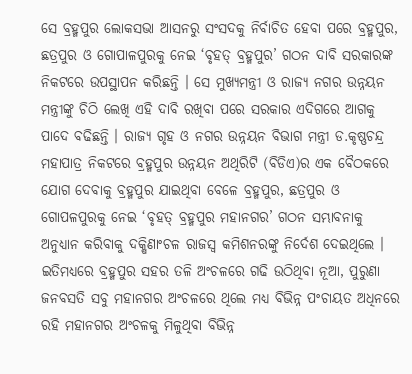ସେ ବ୍ରହ୍ମପୁର ଲୋକସଭା ଆସନରୁ ସଂସଦକୁ ନିର୍ବାଚିତ ହେବା ପରେ ବ୍ରହ୍ମପୁର, ଛତ୍ରପୁର ଓ ଗୋପାଳପୁରକୁ ନେଇ ‘ବୃହତ୍ ବ୍ରହ୍ମପୁର’ ଗଠନ ଦାବି ସରକାରଙ୍କ ନିକଟରେ ଉପସ୍ଥାପନ କରିଛନ୍ତି । ସେ ମୁଖ୍ୟମନ୍ତ୍ରୀ ଓ ରାଜ୍ୟ ନଗର ଉନ୍ନୟନ ମନ୍ତ୍ରୀଙ୍କୁ ଚିଠି ଲେଖି ଏହି ଦାବି ରଖିବା ପରେ ସରକାର ଏଦିଗରେ ଆଗକୁ ପାଦେ ବଢିଛନ୍ତି । ରାଜ୍ୟ ଗୃହ ଓ ନଗର ଉନ୍ନୟନ ବିଭାଗ ମନ୍ତ୍ରୀ ଡ.କୃଷ୍ଣଚନ୍ଦ୍ର ମହାପାତ୍ର ନିକଟରେ ବ୍ରହ୍ମପୁର ଉନ୍ନୟନ ଅଥିରିଟି (ବିଡିଏ)ର ଏକ ବୈଠକରେ ଯୋଗ ଦେବାକୁ ବ୍ରହ୍ମପୁର ଯାଇଥିବା ବେଳେ ବ୍ରହ୍ମପୁର, ଛତ୍ରପୁର ଓ ଗୋପଳପୁରକୁ ନେଇ ‘ବୃହତ୍ ବ୍ରହ୍ମପୁର ମହାନଗର’ ଗଠନ ସମ୍ଭାବନାକୁ ଅନୁଧ୍ୟାନ କରିବାକୁ ଦକ୍ଷିଣାଂଚଳ ରାଜସ୍ୱ କମିଶନରଙ୍କୁ ନିର୍ଦେଶ ଦେଇଥିଲେ । ଇତିମଧ୍ୟରେ ବ୍ରହ୍ମପୁର ସହର ତଳି ଅଂଚଳରେ ଗଢି ଉଠିଥିବା ନୂଆ, ପୁରୁଣା ଜନବସତି ସବୁ ମହାନଗର ଅଂଚଳରେ ଥିଲେ ମଧ୍ୟ ବିଭିନ୍ନ ପଂଚାୟତ ଅଧିନରେ ରହି ମହାନଗର ଅଂଚଳକୁ ମିଳୁଥିବା ବିଭିନ୍ନ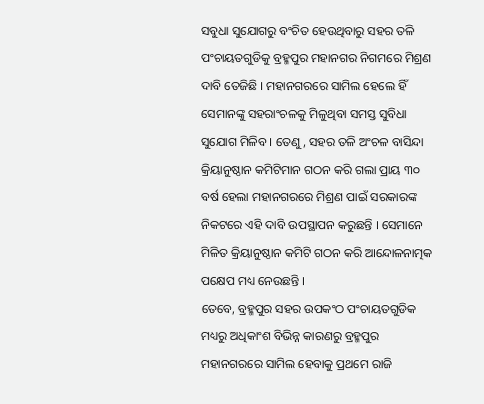ସବୁଧା ସୁଯୋଗରୁ ବଂଚିତ ହେଉଥିବାରୁ ସହର ତଳି ପଂଚାୟତଗୁଡିକୁ ବ୍ରହ୍ମପୁର ମହାନଗର ନିଗମରେ ମିଶ୍ରଣ ଦାବି ତେଜିଛି । ମହାନଗରରେ ସାମିଲ ହେଲେ ହିଁ ସେମାନଙ୍କୁ ସହରାଂଚଳକୁ ମିଳୁଥିବା ସମସ୍ତ ସୁବିଧା ସୁଯୋଗ ମିଳିବ । ତେଣୁ, ସହର ତଳି ଅଂଚଳ ବାସିନ୍ଦା କ୍ରିୟାନୁଷ୍ଠାନ କମିଟିମାନ ଗଠନ କରି ଗଲା ପ୍ରାୟ ୩୦ ବର୍ଷ ହେଲା ମହାନଗରରେ ମିଶ୍ରଣ ପାଇଁ ସରକାରଙ୍କ ନିକଟରେ ଏହି ଦାବି ଉପସ୍ଥାପନ କରୁଛନ୍ତି । ସେମାନେ ମିଳିତ କ୍ରିୟାନୁଷ୍ଠାନ କମିଟି ଗଠନ କରି ଆନ୍ଦୋଳନାତ୍ମକ ପକ୍ଷେପ ମଧ୍ୟ ନେଉଛନ୍ତି ।
ତେବେ, ବ୍ରହ୍ମପୁର ସହର ଉପକଂଠ ପଂଚାୟତଗୁଡିକ ମଧ୍ୟରୁ ଅଧିକାଂଶ ବିଭିନ୍ନ କାରଣରୁ ବ୍ରହ୍ମପୁର ମହାନଗରରେ ସାମିଲ ହେବାକୁ ପ୍ରଥମେ ରାଜି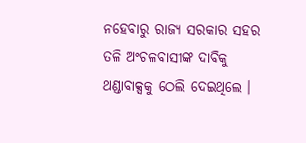ନହେବାରୁ ରାଜ୍ୟ ସରକାର ସହର ତଳି ଅଂଚଳବାସୀଙ୍କ ଦାବିକୁ ଥଣ୍ଡାବାକ୍ସକୁ ଠେଲି ଦେଇଥିଲେ ।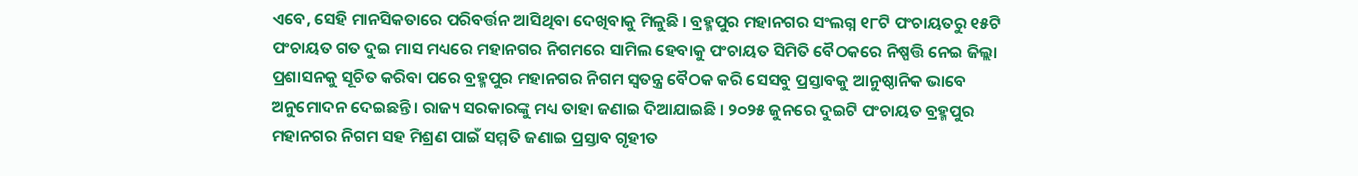ଏବେ, ସେହି ମାନସିକତାରେ ପରିବର୍ତ୍ତନ ଆସିଥିବା ଦେଖିବାକୁ ମିଳୁଛି । ବ୍ରହ୍ମପୁର ମହାନଗର ସଂଲଗ୍ନ ୧୮ଟି ପଂଚାୟତରୁ ୧୫ଟି ପଂଚାୟତ ଗତ ଦୁଇ ମାସ ମଧ୍ୟରେ ମହାନଗର ନିଗମରେ ସାମିଲ ହେବାକୁ ପଂଚାୟତ ସିମିତି ବୈଠକରେ ନିଷ୍ପତ୍ତି ନେଇ ଜିଲ୍ଲା ପ୍ରଶାସନକୁ ସୂଚିତ କରିବା ପରେ ବ୍ରହ୍ମପୁର ମହାନଗର ନିଗମ ସ୍ୱତନ୍ତ୍ର ବୈଠକ କରି ସେସବୁ ପ୍ରସ୍ତାବକୁ ଆନୁଷ୍ଠାନିକ ଭାବେ ଅନୁମୋଦନ ଦେଇଛନ୍ତି । ରାଜ୍ୟ ସରକାରଙ୍କୁ ମଧ୍ୟ ତାହା ଜଣାଇ ଦିଆଯାଇଛି । ୨୦୨୫ ଜୁନରେ ଦୁଇଟି ପଂଚାୟତ ବ୍ରହ୍ମପୁର ମହାନଗର ନିଗମ ସହ ମିଶ୍ରଣ ପାଇଁ ସମ୍ମତି ଜଣାଇ ପ୍ରସ୍ତାବ ଗୃହୀତ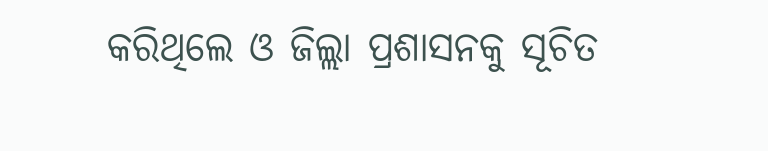କରିଥିଲେ ଓ ଜିଲ୍ଲା ପ୍ରଶାସନକୁ ସୂଚିତ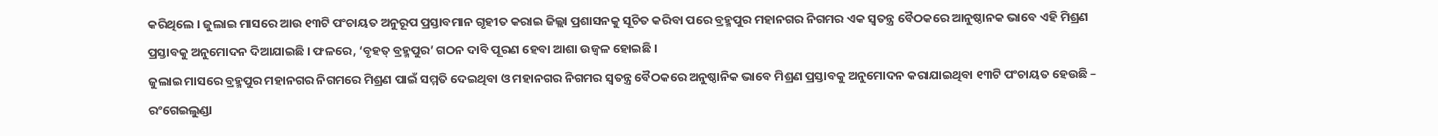କରିଥିଲେ । ଜୁଲାଇ ମାସରେ ଆଉ ୧୩ଟି ପଂଚାୟତ ଅନୁରୂପ ପ୍ରସ୍ତାବମାନ ଗୃହୀତ କରାଇ ଜିଲ୍ଲା ପ୍ରଶାସନକୁ ସୂଚିତ କରିବା ପରେ ବ୍ରହ୍ମପୁର ମହାନଗର ନିଗମର ଏକ ସ୍ୱତନ୍ତ୍ର ବୈଠକରେ ଆନୁଷ୍ଠାନକ ଭାବେ ଏହି ମିଶ୍ରଣ ପ୍ରସ୍ତାବକୁ ଅନୁମୋଦନ ଦିଆଯାଇଛି । ଫଳରେ, ‘ବୃହତ୍ ବ୍ରହ୍ମପୁର’ ଗଠନ ଦାବି ପୂରଣ ହେବା ଆଶା ଉଜ୍ୱଳ ହୋଇଛି ।
ଜୁଲାଇ ମାସରେ ବ୍ରହ୍ମପୁର ମହାନଗର ନିଗମରେ ମିଶ୍ରଣ ପାଇଁ ସମ୍ମତି ଦେଇଥିବା ଓ ମହାନଗର ନିଗମର ସ୍ୱତନ୍ତ୍ର ବୈଠକରେ ଅନୁଷ୍ଠାନିକ ଭାବେ ମିଶ୍ରଣ ପ୍ରସ୍ତାବକୁ ଅନୁମୋଦନ କରାଯାଇଥିବା ୧୩ଟି ପଂଚାୟତ ହେଉଛି – ରଂଗେଇଲୁଣ୍ଡା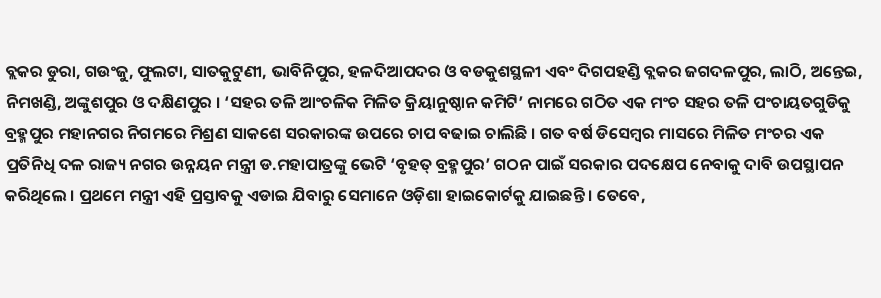ବ୍ଲକର ଡୁରା, ଗଉଂଜୁ, ଫୁଲଟା, ସାତକୁଟୁଣୀ, ଭାବିନିପୁର, ହଳଦିଆପଦର ଓ ବଡକୁଶସ୍ଥଳୀ ଏବଂ ଦିଗପହଣ୍ଡି ବ୍ଲକର ଜଗଦଳପୁର, ଲାଠି, ଅନ୍ତେଇ, ନିମଖଣ୍ଡି, ଅଙ୍କୁଶପୁର ଓ ଦକ୍ଷିଣପୁର । ‘ସହର ତଳି ଆଂଚଳିକ ମିଳିତ କ୍ରିୟାନୁଷ୍ଠାନ କମିଟି’ ନାମରେ ଗଠିତ ଏକ ମଂଚ ସହର ତଳି ପଂଚାୟତଗୁଡିକୁ ବ୍ରହ୍ମପୁର ମହାନଗର ନିଗମରେ ମିଶ୍ରଣ ସାକଶେ ସରକାରଙ୍କ ଉପରେ ଚାପ ବଢାଇ ଚାଲିଛି । ଗତ ବର୍ଷ ଡିସେମ୍ବର ମାସରେ ମିଳିତ ମଂଚର ଏକ ପ୍ରତିନିଧି ଦଳ ରାଜ୍ୟ ନଗର ଉନ୍ନୟନ ମନ୍ତ୍ରୀ ଡ.ମହାପାତ୍ରଙ୍କୁ ଭେଟି ‘ବୃହତ୍ ବ୍ରହ୍ମପୁର’ ଗଠନ ପାଇଁ ସରକାର ପଦକ୍ଷେପ ନେବାକୁ ଦାବି ଉପସ୍ଥାପନ କରିଥିଲେ । ପ୍ରଥମେ ମନ୍ତ୍ରୀ ଏହି ପ୍ରସ୍ତାବକୁ ଏଡାଇ ଯିବାରୁ ସେମାନେ ଓଡ଼ିଶା ହାଇକୋର୍ଟକୁ ଯାଇଛନ୍ତି । ତେବେ,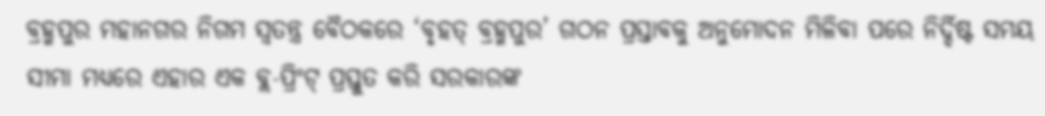ବ୍ରହ୍ମପୁର ମହାନଗର ନିଗମ ସ୍ୱତନ୍ତ୍ର ବୈଠକରେ ‘ବୃହତ୍ ବ୍ରହ୍ମପୁର’ ଗଠନ ପ୍ରସ୍ତାବକୁ ଅନୁମୋଦନ ମିଳିବା ପରେ ନିର୍ଦ୍ଦିଷ୍ଟ ସମୟ ସୀମା ମଧ୍ୟରେ ଏହାର ଏକ ବ୍ଲ-ପ୍ରିଂଟ୍ ପ୍ରସ୍ତୁତ କରି ସରକାରଙ୍କ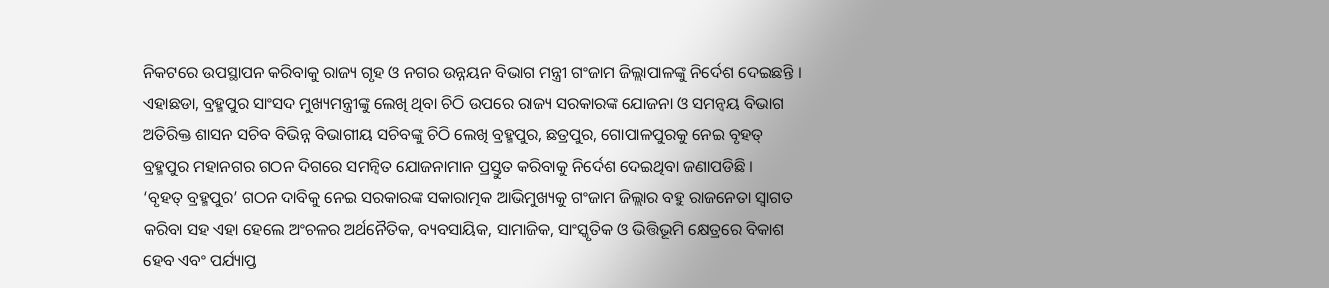ନିକଟରେ ଉପସ୍ଥାପନ କରିବାକୁ ରାଜ୍ୟ ଗୃହ ଓ ନଗର ଉନ୍ନୟନ ବିଭାଗ ମନ୍ତ୍ରୀ ଗଂଜାମ ଜିଲ୍ଲାପାଳଙ୍କୁ ନିର୍ଦେଶ ଦେଇଛନ୍ତି । ଏହାଛଡା, ବ୍ରହ୍ମପୁର ସାଂସଦ ମୁଖ୍ୟମନ୍ତ୍ରୀଙ୍କୁ ଲେଖି ଥିବା ଚିଠି ଉପରେ ରାଜ୍ୟ ସରକାରଙ୍କ ଯୋଜନା ଓ ସମନ୍ୱୟ ବିଭାଗ ଅତିରିକ୍ତ ଶାସନ ସଚିବ ବିଭିନ୍ନ ବିଭାଗୀୟ ସଚିବଙ୍କୁ ଚିଠି ଲେଖି ବ୍ରହ୍ମପୁର, ଛତ୍ରପୁର, ଗୋପାଳପୁରକୁ ନେଇ ବୃହତ୍ ବ୍ରହ୍ମପୁର ମହାନଗର ଗଠନ ଦିଗରେ ସମନ୍ୱିତ ଯୋଜନାମାନ ପ୍ରସ୍ତୁତ କରିବାକୁ ନିର୍ଦେଶ ଦେଇଥିବା ଜଣାପଡିଛି ।
‘ବୃହତ୍ ବ୍ରହ୍ମପୁର’ ଗଠନ ଦାବିକୁ ନେଇ ସରକାରଙ୍କ ସକାରାତ୍ମକ ଆଭିମୁଖ୍ୟକୁ ଗଂଜାମ ଜିଲ୍ଲାର ବହୁ ରାଜନେତା ସ୍ୱାଗତ କରିବା ସହ ଏହା ହେଲେ ଅଂଚଳର ଅର୍ଥନୈତିକ, ବ୍ୟବସାୟିକ, ସାମାଜିକ, ସାଂସ୍କୃତିକ ଓ ଭିତ୍ତିଭୂମି କ୍ଷେତ୍ରରେ ବିକାଶ ହେବ ଏବଂ ପର୍ଯ୍ୟାପ୍ତ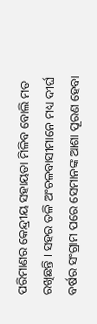ପରିମାଣର କେନ୍ଦ୍ରୀୟ ସହାୟତା ମିଳିବ ବୋଲି ମତ ରଖିଛନ୍ତି । ସହର ତଳି ଅଂଚଳବାସୀମାନେ ମଧ୍ୟ ଦୀର୍ଘ ବର୍ଷର ସଂଗ୍ରାମ ପରେ ସେମାନଙ୍କ ଆଶା ପୂରଣ ହେବା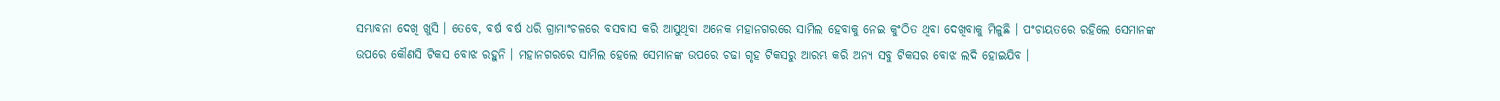ସମ୍ଭାବନା ଦେଖି ଖୁସି । ତେବେ, ବର୍ଷ ବର୍ଷ ଧରି ଗ୍ରାମାଂଚଳରେ ବସବାସ କରି ଆସୁଥିବା ଅନେକ ମହାନଗରରେ ସାମିଲ ହେବାକୁ ନେଇ କୁଂଠିତ ଥିବା ଦେଖିବାକୁ ମିଳୁଛି । ପଂଚାୟତରେ ରହିଲେ ସେମାନଙ୍କ ଉପରେ କୌଣସି ଟିକସ ବୋଝ ରହୁନି । ମହାନଗରରେ ସାମିଲ ହେଲେ ସେମାନଙ୍କ ଉପରେ ଚଢା ଗୃହ ଟିକସରୁ ଆରମ୍ଭ କରି ଅନ୍ୟ ସବୁ ଟିକସର ବୋଝ ଲଦି ହୋଇଯିବ ।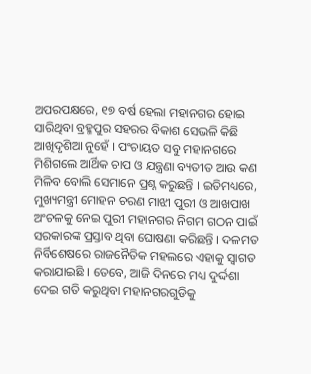ଅପରପକ୍ଷରେ, ୧୭ ବର୍ଷ ହେଲା ମହାନଗର ହୋଇ ସାରିଥିବା ବ୍ରହ୍ମପୁର ସହରର ବିକାଶ ସେଭଳି କିଛି ଆଖିଦୃଶିଆ ନୁହେଁ । ପଂଚାୟତ ସବୁ ମହାନଗରେ ମିଶିଗଲେ ଆର୍ଥିକ ଚାପ ଓ ଯନ୍ତ୍ରଣା ବ୍ୟତୀତ ଆଉ କଣ ମିଳିବ ବୋଲି ସେମାନେ ପ୍ରଶ୍ନ କରୁଛନ୍ତି । ଇତିମଧ୍ୟରେ, ମୁଖ୍ୟମନ୍ତ୍ରୀ ମୋହନ ଚରଣ ମାଝୀ ପୁରୀ ଓ ଆଖପାଖ ଅଂଚଳକୁ ନେଇ ପୁରୀ ମହାନଗର ନିଗମ ଗଠନ ପାଇଁ ସରକାରଙ୍କ ପ୍ରସ୍ତାବ ଥିବା ଘୋଷଣା କରିଛନ୍ତି । ଦଳମତ ନିର୍ବିଶେଷରେ ରାଜନୈତିକ ମହଲରେ ଏହାକୁ ସ୍ୱାଗତ କରାଯାଇଛି । ତେବେ, ଆଜି ଦିନରେ ମଧ୍ୟ ଦୁର୍ଦ୍ଦଶା ଦେଇ ଗତି କରୁଥିବା ମହାନଗରଗୁଡିକୁ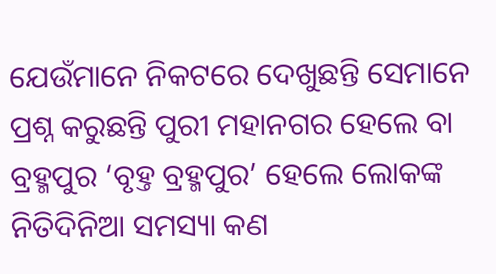ଯେଉଁମାନେ ନିକଟରେ ଦେଖୁଛନ୍ତି ସେମାନେ ପ୍ରଶ୍ନ କରୁଛନ୍ତି ପୁରୀ ମହାନଗର ହେଲେ ବା ବ୍ରହ୍ମପୁର ‘ବୃହ୍ତ ବ୍ରହ୍ମପୁର’ ହେଲେ ଲୋକଙ୍କ ନିତିଦିନିଆ ସମସ୍ୟା କଣ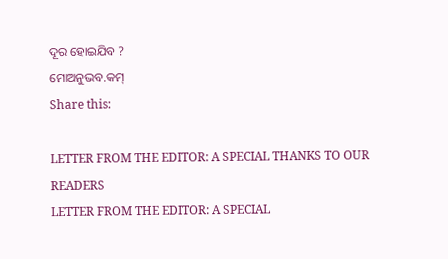ଦୂର ହୋଇଯିବ ?
ମୋଅନୁଭବ.କମ୍
Share this:

LETTER FROM THE EDITOR: A SPECIAL THANKS TO OUR READERS
LETTER FROM THE EDITOR: A SPECIAL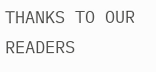THANKS TO OUR READERS